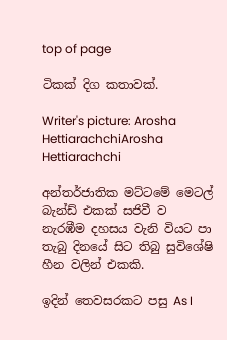top of page

ටිකක් දිග කතාවක්.

Writer's picture: Arosha HettiarachchiArosha Hettiarachchi

අන්තර්ජාතික මට්ටමේ මෙටල් බැන්ඩ් එකක් සජිවී ව නැරඹීම දහසය වැනි වියට පා තැබු දිනයේ සිට තිබු සුවිශේෂි හීන වලින් එකකි.

ඉදින් තෙවසරකට පසු As I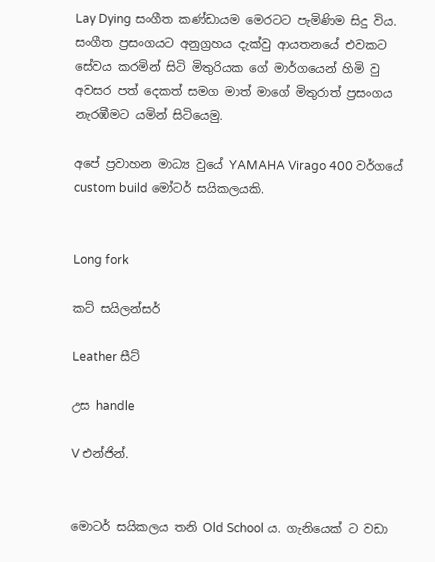Lay Dying සංගීත කණ්ඩායම මෙරටට පැමිණිම සිදු විය. සංගීත ප්‍රසංගයට අනුග්‍රහය දැක්වු ආයතනයේ එවකට සේවය කරමින් සිටි මිතුරියක ගේ මාර්ගයෙන් හිමි වු අවසර පත් දෙකත් සමග මාත් මාගේ මිතුරාත් ප්‍රසංගය නැරඹීමට යමින් සිටියෙමු.

අපේ ප්‍රවාහන මාධ්‍ය වුයේ YAMAHA Virago 400 වර්ගයේ custom build මෝටර් සයිකලයකි.


Long fork

කට් සයිලන්සර්

Leather සීට්

උස handle

V එන්ජින්.


මොටර් සයිකලය තනි Old School ය. ගැනියෙක් ට වඩා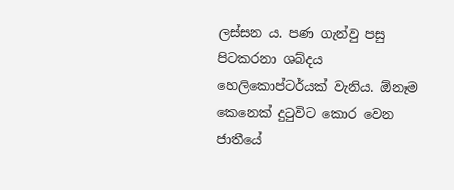ලස්සන ය. පණ ගැන්වු පසු පිටකරනා ශබ්දය හෙලිකොප්ටර්යක් වැනිය. ඕනෑම කෙනෙක් දුටුවිට කොර වෙන ජාතීයේ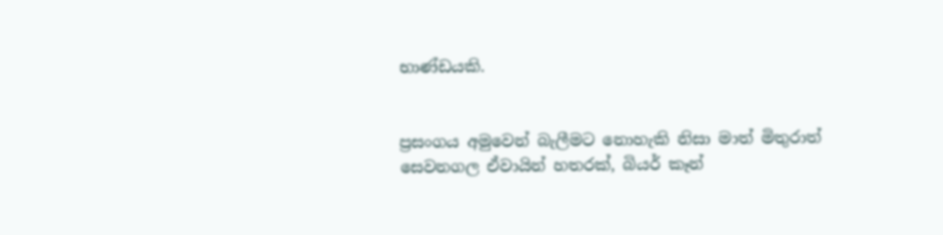භාණ්ඩයකි.


ප්‍රසංගය අමුවෙන් බැලීමට නොහැකි නිසා මාත් මිතුරාත් සෙවනගල ඒවායින් හතරක්, බියර් කෑන්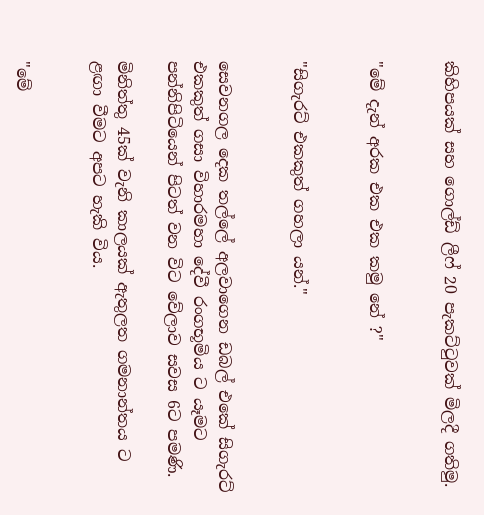කිහිපයක් සහ ගොල්ඩ් ලීෆ් 20 පැකට්ටුවක් මිලදී ගතිමු.


"මේ දැන් අරක එක එක කමු නේ ?"


"සිගැරට් එකකුත් ගහලා යන්."


සෙවනගල දෙක තල්ලේ අලවාගෙන ඩබල් එකේ සිගැරට් එකකුත් ගසා විහාරමහා දේවී රංගභූමිය ට යෑමට පන්නිපිටියෙන් පිටත් වන විට වේලාව සවස 6ට පමණි.

මිනිත්තු 45ක් වැනි කාලයක් ඇතුලත ගමනාන්තය ට ළඟා වීමට අපට හැකි විය.


"මේ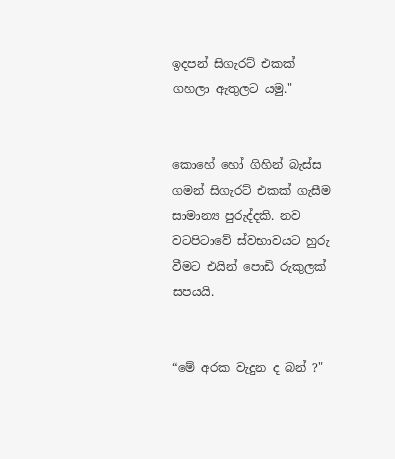ඉදපන් සිගැරට් එකක් ගහලා ඇතුලට යමු."


කොහේ හෝ ගිහින් බැස්ස ගමන් සිගැරට් එකක් ගැසීම සාමාන්‍ය පුරුද්දකි. නව වටපිටාවේ ස්වභාවයට හුරු වීමට එයින් පොඩි රුකුලක් සපයයි.


“මේ අරක වැදුන ද බන් ?"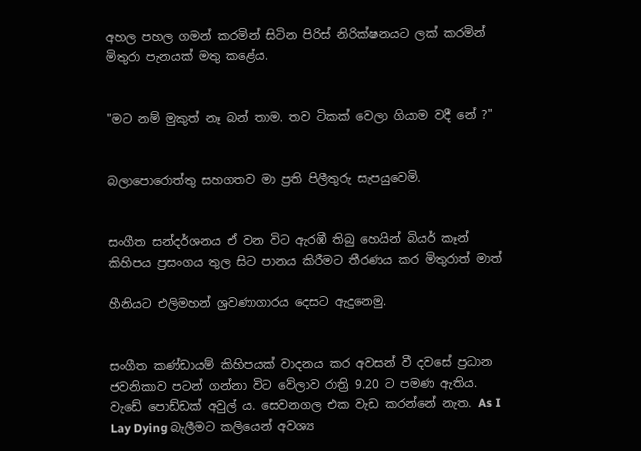අහල පහල ගමන් කරමින් සිටින පිරිස් නිරික්ෂනයට ලක් කරමින් මිතුරා පැනයක් මතු කළේය.


"මට නම් මුකුත් නෑ බන් තාම. තව ටිකක් වෙලා ගියාම වදී නේ ?"


බලාපොරොත්තු සහගතව මා ප්‍රති පිලීතුරු සැපයුවෙමි.


සංගීත සන්දර්ශනය ඒ වන විට ඇරඹී තිබු හෙයින් බියර් කෑන් කිහිපය ප්‍රසංගය තුල සිට පානය කිරීමට තීරණය කර මිතුරාත් මාත්

හීනියට එලිමහන් ශ්‍රවණාගාරය දෙසට ඇදුනෙමු.


සංගීත කණ්ඩායම් කිහිපයක් වාදනය කර අවසන් වී දවසේ ප්‍රධාන ජවනිකාව පටන් ගන්නා විට වේලාව රාත්‍රි 9.20 ට පමණ ඇතිය. වැඩේ පොඩ්ඩක් අවුල් ය. සෙවනගල එක වැඩ කරන්නේ නැත. As I Lay Dying බැලීමට කලියෙන් අවශ්‍ය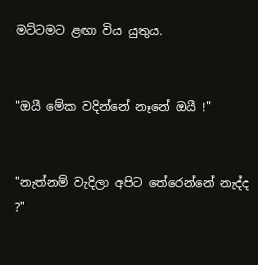මට්ටමට ළඟා විය යුතුය.


"ඔයී මේක වදින්නේ නෑනේ ඔයී !"


"නැත්නම් වැදිලා අපිට තේරෙන්නේ නැද්ද ?"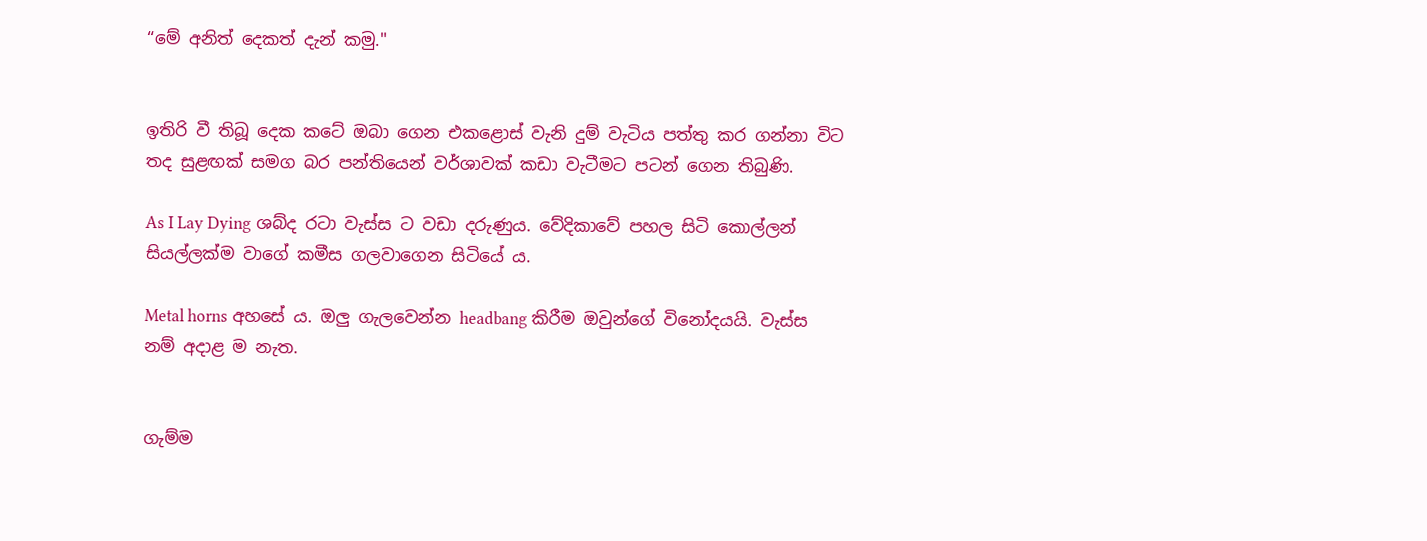“මේ අනිත් දෙකත් දැන් කමු."


ඉතිරි වී තිබූ දෙක කටේ ඔබා ගෙන එකළොස් වැනි දුම් වැටිය පත්තු කර ගන්නා විට තද සුළඟක් සමග බර පන්තියෙන් වර්ශාවක් කඩා වැටීමට පටන් ගෙන තිබුණි.

As I Lay Dying ශබ්ද රටා වැස්ස ට වඩා දරුණුය. වේදිකාවේ පහල සිටි කොල්ලන් සියල්ලක්ම වාගේ කමීස ගලවාගෙන සිටියේ ය.

Metal horns අහසේ ය. ඔලු ගැලවෙන්න headbang කිරීම ඔවුන්ගේ විනෝදයයි. වැස්ස නම් අදාළ ම නැත.


ගැම්ම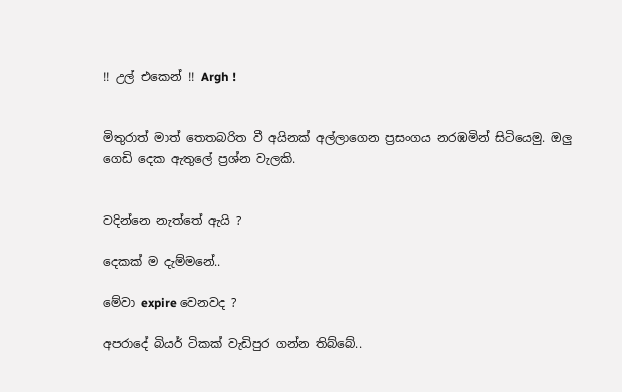!! උල් එකෙන් !! Argh !


මිතුරාත් මාත් තෙතබරිත වී අයිනක් අල්ලාගෙන ප්‍රසංගය නරඹමින් සිටියෙමු. ඔලු ගෙඩි දෙක ඇතුලේ ප්‍රශ්න වැලකි.


වදින්නෙ නැත්තේ ඇයි ?

දෙකක් ම දැම්මනේ..

මේවා expire වෙනවද ?

අපරාදේ බියර් ටිකක් වැඩිපුර ගන්න තිබ්බේ..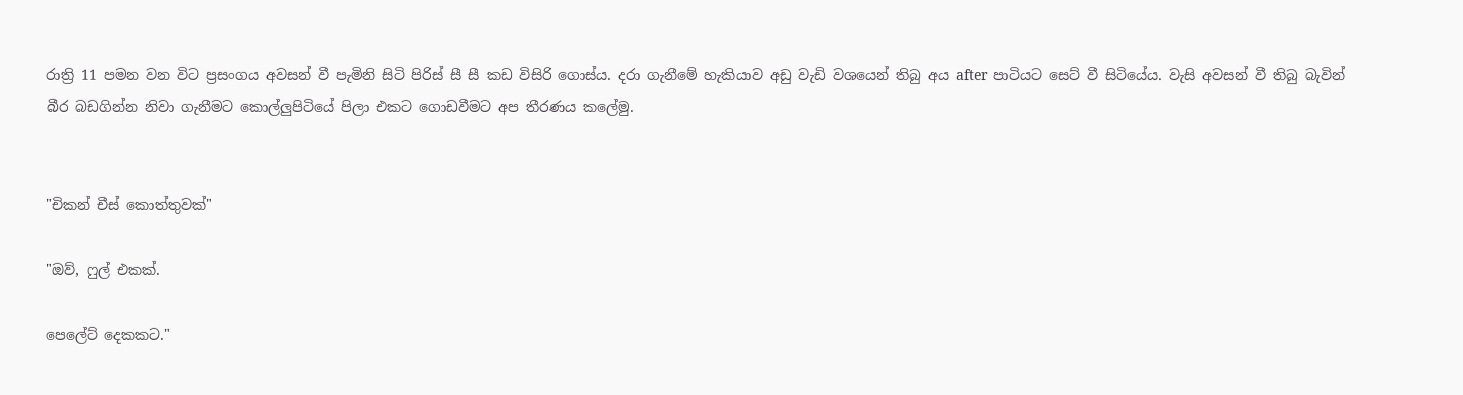රාත්‍රි 11 පමන වන විට ප්‍රසංගය අවසන් වී පැමිනි සිටි පිරිස් සී සී කඩ විසිරි ගොස්ය. දරා ගැනීමේ හැකියාව අඩු වැඩි වශයෙන් තිබු අය after පාටියට සෙට් වී සිටියේය. වැසි අවසන් වී තිබු බැවින් බීර බඩගින්න නිවා ගැනීමට කොල්ලුපිටියේ පිලා එකට ගොඩවීමට අප තීරණය කලේමු.


"චිකන් චීස් කොත්තුවක්"

"ඔව්, ෆුල් එකක්.

පෙලේට් දෙකකට."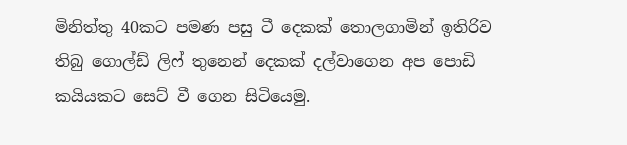මිනිත්තු 40කට පමණ පසු ටී දෙකක් තොලගාමින් ඉතිරිව තිබු ගොල්ඩ් ලිෆ් තුනෙන් දෙකක් දල්වාගෙන අප පොඩි කයියකට සෙට් වී ගෙන සිටියෙමු.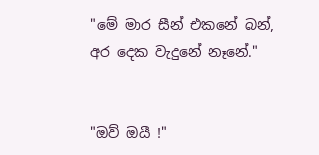"මේ මාර සීන් එකනේ බන්, අර දෙක වැදුනේ නෑනේ."


"ඔව් ඔයී !"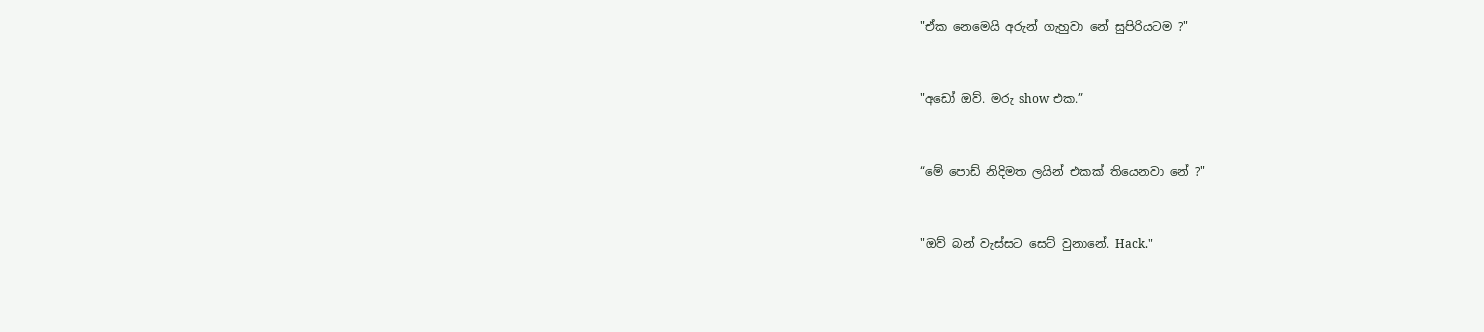"ඒක නෙමෙයි අරුන් ගැහුවා නේ සුපිරියටම ?"


"අඩෝ ඔව්. මරු show එක.”


“මේ පොඩ් නිදිමත ලයින් එකක් තියෙනවා නේ ?"


"ඔව් බන් වැස්සට සෙට් වුනානේ. Hack."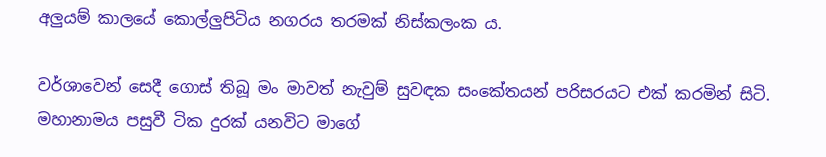අලුයම් කාලයේ කොල්ලුපිටිය නගරය තරමක් නිස්කලංක ය.

වර්ශාවෙන් සෙදී ගොස් තිබූ මං මාවත් නැවුම් සුවඳක සංකේතයන් පරිසරයට එක් කරමින් සිටි. මහානාමය පසුවී ටික දුරක් යනවිට මාගේ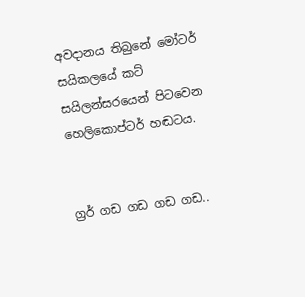අවදානය තිබුනේ මෝටර් සයිකලයේ කට් සයිලන්සරයෙන් පිටවෙන හෙලිකොප්ටර් හඬටය.


ග්‍රර් ගඩ ගඩ ගඩ ගඩ..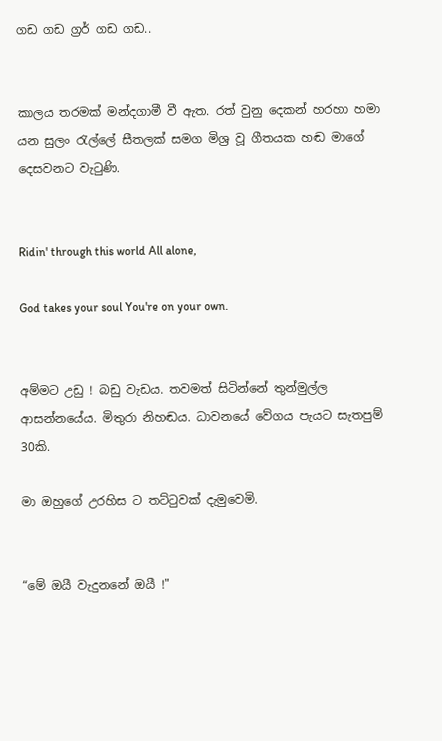ගඩ ගඩ ග්‍රර් ගඩ ගඩ..


කාලය තරමක් මන්දගාමී වී ඇත. රත් වුනු දෙකන් හරහා හමා යන සුලං රැල්ලේ සීතලක් සමග මිශ්‍ර වූ ගීතයක හඬ මාගේ දෙසවනට වැටුණි.


Ridin' through this world All alone,

God takes your soul You're on your own.


අම්මට උඩු ! බඩු වැඩය. තවමත් සිටින්නේ තුන්මුල්ල ආසන්නයේය. මිතුරා නිහඬය. ධාවනයේ වේගය පැයට සැතපුම් 30කි.

මා ඔහුගේ උරහිස ට තට්ටුවක් දැමුවෙමි.


“මේ ඔයී වැදුනනේ ඔයී !"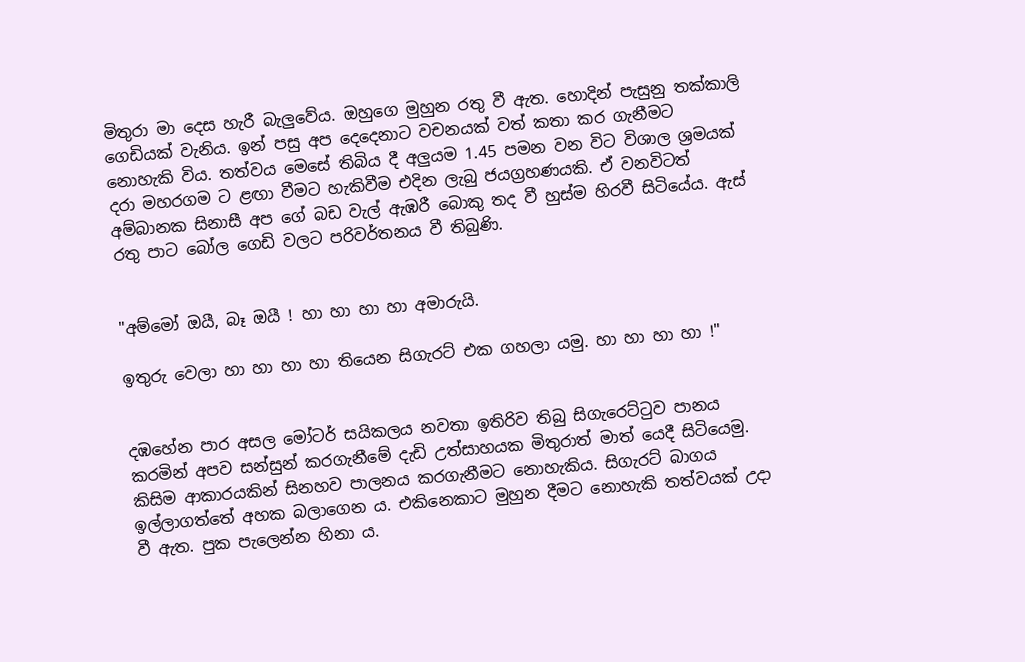මිතුරා මා දෙස හැරී බැලුවේය. ඔහුගෙ මුහුන රතු වී ඇත. හොදින් පැසුනු තක්කාලි ගෙඩියක් වැනිය. ඉන් පසු අප දෙදෙනාට වචනයක් වත් කතා කර ගැනීමට නොහැකි විය. තත්වය මෙසේ තිබිය දී අලුයම 1.45 පමන වන විට විශාල ශ්‍රමයක් දරා මහරගම ට ළඟා වීමට හැකිවීම එදින ලැබු ජයග්‍රහණයකි. ඒ වනවිටත් අම්බානක සිනාසී අප ගේ බඩ වැල් ඇඹරී බොකු තද වී හුස්ම හිරවී සිටියේය. ඇස් රතු පාට බෝල ගෙඩි වලට පරිවර්තනය වී තිබුණි.


"අම්මෝ ඔයී, බෑ ඔයී ! හා හා හා හා අමාරුයි.

ඉතුරු වෙලා හා හා හා හා තියෙන සිගැරට් එක ගහලා යමු. හා හා හා හා !"


දඹහේන පාර අසල මෝටර් සයිකලය නවතා ඉතිරිව තිබු සිගැරෙට්ටුව පානය කරමින් අපව සන්සුන් කරගැනීමේ දැඩි උත්සාහයක මිතුරාත් මාත් යෙදී සිටියෙමු. කිසිම ආකාරයකින් සිනහව පාලනය කරගැනීමට නොහැකිය. සිගැරට් බාගය ඉල්ලාගත්තේ අහක බලාගෙන ය. එකිනෙකාට මුහුන දීමට නොහැකි තත්වයක් උදා වී ඇත. පුක පැලෙන්න හිනා ය.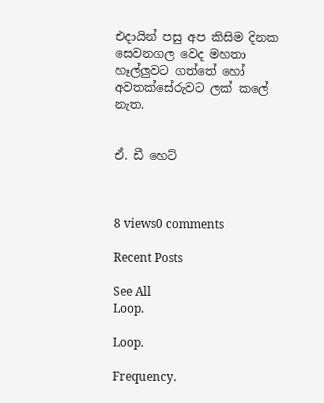එදායින් පසු අප කිසිම දිනක සෙවනගල වෙද මහතා හෑල්ලුවට ගත්තේ හෝ අවතක්සේරුවට ලක් කලේ නැත.


ඒ. ඩී හෙට්



8 views0 comments

Recent Posts

See All
Loop.

Loop.

Frequency.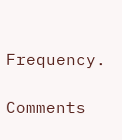Frequency.

Comments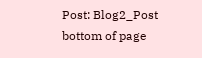Post: Blog2_Post
bottom of page